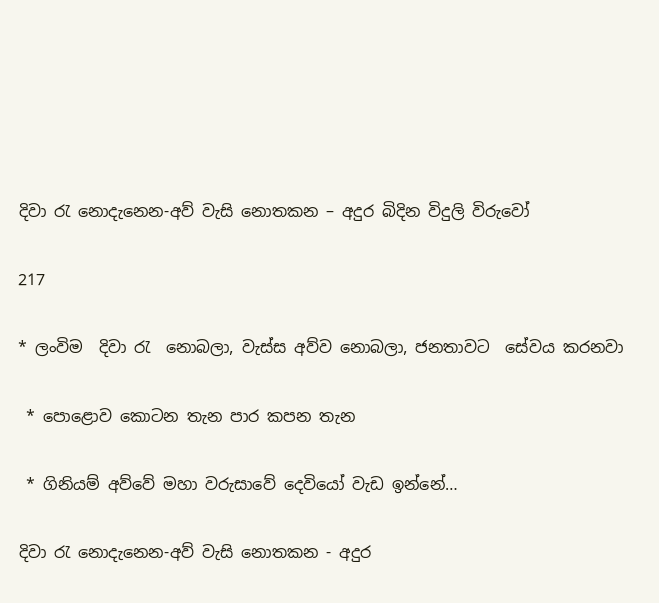දිවා රැ නොදැනෙන-අව් වැසි නොතකන – අදුර බිදින විදුලි විරුවෝ

217

* ලංවිම  දිවා රැ  නොබලා, වැස්ස අව්ව නොබලා, ජනතාවට  සේවය කරනවා

 * පොළොව කොටන තැන පාර කපන තැන

 * ගිනියම් අව්වේ මහා වරුසාවේ දෙවියෝ වැඩ ඉන්නේ…

දිවා රැ නොදැනෙන-අව් වැසි නොතකන - අදුර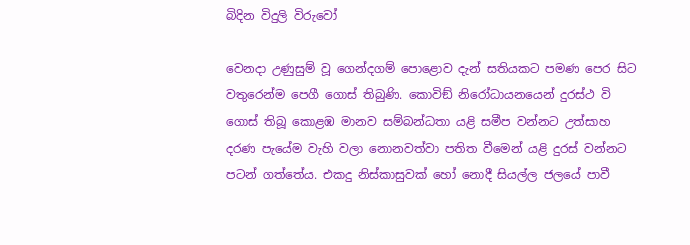බිදින විදුලි විරුවෝ

වෙනදා උණුසුම් වූ ගෙන්දගම් පොළොව දැන් සතියකට පමණ පෙර සිට වතුරෙන්ම පෙගී ගොස් තිබුණි. කොවිඞ් නිරෝධායනයෙන් දුරස්ථ වි ගොස් තිබූ කොළඹ මානව සම්බන්ධතා යළි සමීප වන්නට උත්සාහ දරණ පැයේම වැහි වලා නොනවත්වා පතිත වීමෙන් යළි දුරස් වන්නට පටන් ගත්තේය. එකදු නිස්කාසුවක් හෝ නොදී සියල්ල ජලයේ පාවී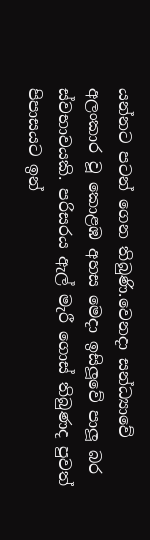යන්නට පටන් ගෙන තිබුණි.වෙනදා සන්ධ්‍යාවේ අලංකාර වූ කොළඹ අහස මෙදා ඉසිලූවේ පාලූ බර ස්වභාවයකි. පරිසරය ඇල් මැරී ගොස් තිබුණද පුවත් පිපාසයට ඉන්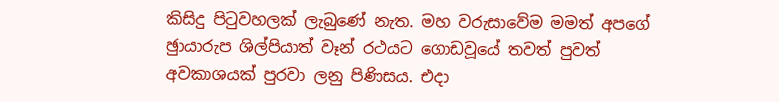කිසිදු පිටුවහලක් ලැබුණේ නැත. මහ වරුසාවේම මමත් අපගේ ඡුායාරුප ශිල්පියාත් වෑන් රථයට ගොඩවූයේ තවත් පුවත් අවකාශයක් පුරවා ලනු පිණිසය. එදා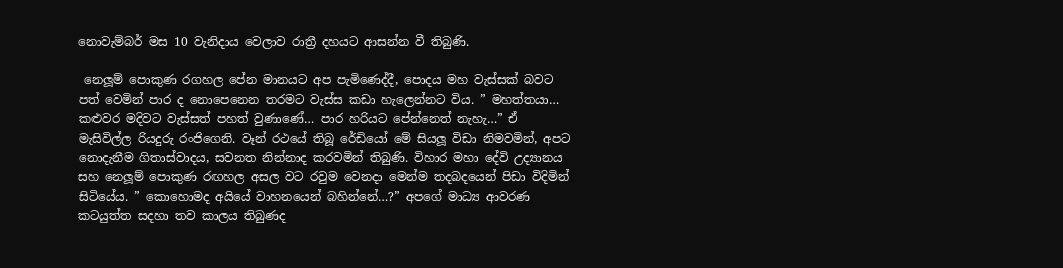නොවැම්බර් මස 10 වැනිදාය වෙලාව රාත්‍රී දහයට ආසන්න වී තිබුණි.

 නෙලූම් පොකුණ රගහල පේන මානයට අප පැමිණෙද්දී, පොදය මහ වැස්සක් බවට පත් වෙමින් පාර ද නොපෙනෙන තරමට වැස්ස කඩා හැලෙන්නට විය. ” මහත්තයා… කළුවර මදිවට වැස්සත් පහත් වුණාණේ… පාර හරියට පේන්නෙත් නැහැ…” ඒ මැසිවිල්ල රියදුරු රංජිගෙනි. වෑන් රථයේ තිබූ රේඩියෝ මේ සියලූ විඩා නිමවමින්, අපට නොදැනීම ගිතාස්වාදය, සවනත නින්නාද කරවමින් තිබුණි. විහාර මහා දේවි උද්‍යානය සහ නෙලූම් පොකුණ රඟහල අසල වට රවුම වෙනදා මෙන්ම තදබදයෙන් පිඩා විදිමින් සිටියේය. ” කොහොමද අයියේ වාහනයෙන් බහින්නේ…?” අපගේ මාධ්‍ය ආවරණ කටයුත්ත සදහා තව කාලය තිබුණද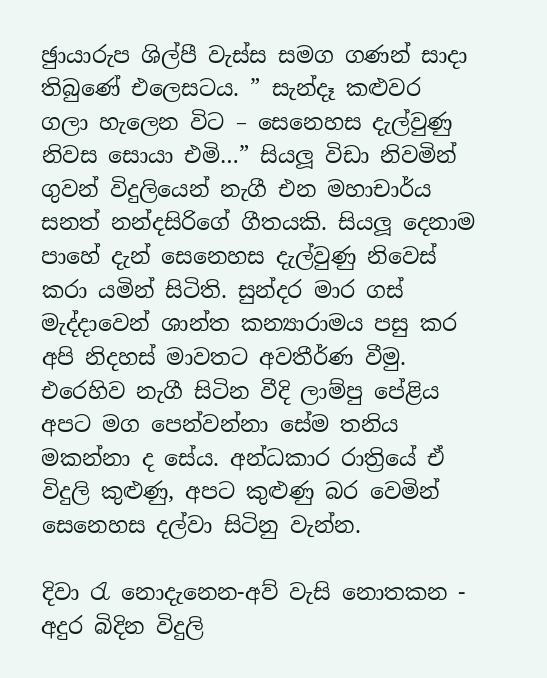ඡුායාරුප ශිල්පී වැස්ස සමග ගණන් සාදා තිබුණේ එලෙසටය. ” සැන්දෑ කළුවර ගලා හැලෙන විට – සෙනෙහස දැල්වුණු නිවස සොයා එමි…” සියලූ විඩා නිවමින් ගුවන් විදුලියෙන් නැගී එන මහාචාර්ය සනත් නන්දසිරිගේ ගීතයකි. සියලූ දෙනාම පාහේ දැන් සෙනෙහස දැල්වුණු නිවෙස් කරා යමින් සිටිති. සුන්දර මාර ගස් මැද්දාවෙන් ශාන්ත කන්‍යාරාමය පසු කර අපි නිදහස් මාවතට අවතීර්ණ වීමු. එරෙහිව නැගී සිටින වීදි ලාම්පු පේළිය අපට මග පෙන්වන්නා සේම තනිය මකන්නා ද සේය. අන්ධකාර රාත්‍රියේ ඒ විදුලි කුළුණු, අපට කුළුණු බර වෙමින් සෙනෙහස දල්වා සිටිනු වැන්න.

දිවා රැ නොදැනෙන-අව් වැසි නොතකන - අදුර බිදින විදුලි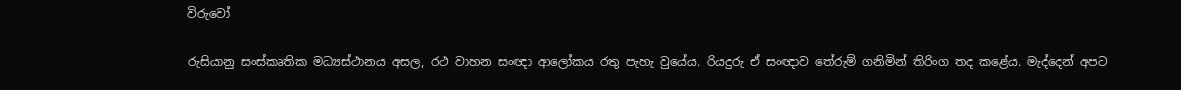විරුවෝ

රුසියානු සංස්කෘතික මධ්‍යස්ථානය අසල, රථ වාහන සංඥා ආලෝකය රතු පැහැ වුයේය. රියදුරු ඒ සංඥාව තේරුම් ගනිමින් තිරිංග තද කළේය. මැද්දෙන් අපට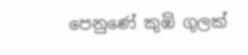පෙනුණේ කුඹි ගුලක්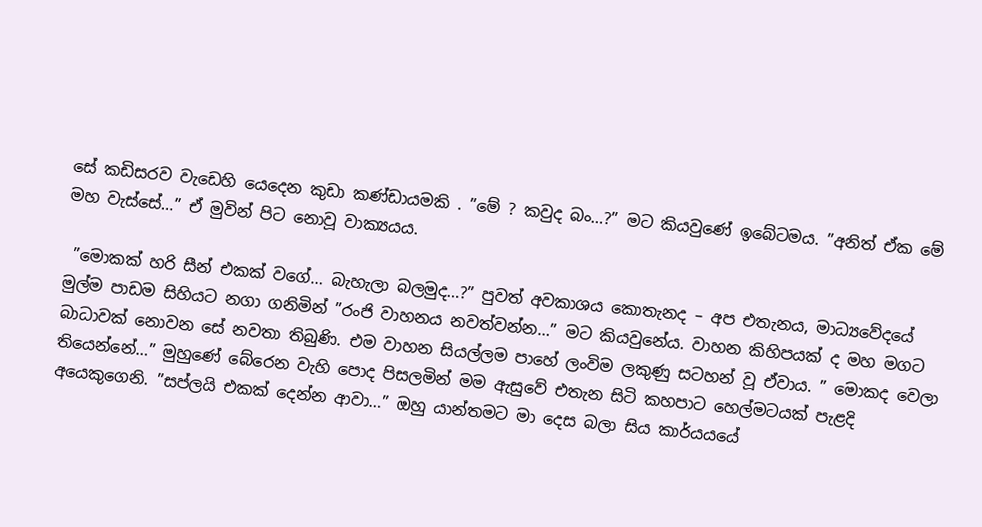සේ කඩිසරව වැඩෙහි යෙදෙන කුඩා කණ්ඩායමකි . ”මේ ? කවුද බං…?” මට කියවුණේ ඉබේටමය. ”අනිත් ඒක මේ මහ වැස්සේ…” ඒ මුවින් පිට නොවූ වාක්‍යයය.

 ”මොකක් හරි සීන් එකක් වගේ… බැහැලා බලමුද…?” පුවත් අවකාශය කොතැනද – අප එතැනය, මාධ්‍යවේදයේ මුල්ම පාඩම සිහියට නගා ගනිමින් ”රංජි වාහනය නවත්වන්න…” මට කියවුනේය. වාහන කිහිපයක් ද මහ මගට බාධාවක් නොවන සේ නවතා තිබුණි. එම වාහන සියල්ලම පාහේ ලංවිම ලකුණු සටහන් වූ ඒවාය. ” මොකද වෙලා තියෙන්නේ…” මුහුණේ බේරෙන වැහි පොද පිසලමින් මම ඇසුවේ එතැන සිටි කහපාට හෙල්මටයක් පැළදි අයෙකුගෙනි. ”සප්ලයි එකක් දෙන්න ආවා…” ඔහු යාන්තමට මා දෙස බලා සිය කාර්යයයේ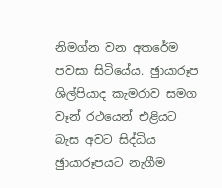නිමග්න වන අතරේම පවසා සිටියේය. ඡුායාරූප ශිල්පියාද කැමරාව සමග වෑන් රථයෙන් එළියට බැස අවට සිද්ධිය ඡුායාරූපයට නැගීම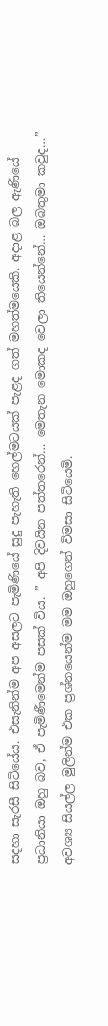සදහා සැරසී සිටියේය. එසැනින්ම අප අසලට පැමිණියේ සුදු පැහැති හෙල්මටයක් පැළද ගත් මහත්මයෙකි. අදාළ බල ඇණියේ ප්‍රධානියා ඔහු බව, ඒ පැමිණීමෙන්ම පසක් විය. ” අපි දිවයින පත්තරෙන්… මෙතැන මොකද වෙලා තියෙන්නේ… ඔබතුමා කවුද…” අවශ්‍ය සියල්ල මුලින්ම එක ප්‍රශ්නයෙන්ම මම ඔහුගෙන් විමසා සිටියෙමි.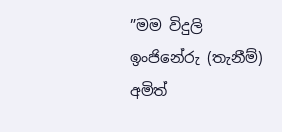”මම විදුලි ඉංජිනේරු (තැනීම්) අමිත්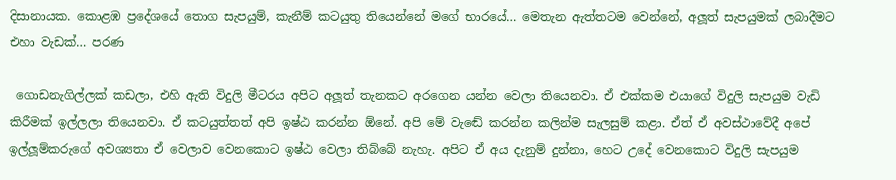දිසානායක. කොළඹ ප්‍රදේශයේ තොග සැපයුම්, කැනීම් කටයුතු තියෙන්නේ මගේ භාරයේ… මෙතැන ඇත්තටම වෙන්නේ, අලූත් සැපයුමක් ලබාදීමට එහා වැඩක්… පරණ

 ගොඩනැගිල්ලක් කඩලා, එහි ඇති විදුලි මීටරය අපිට අලූත් තැනකට අරගෙන යන්න වෙලා තියෙනවා. ඒ එක්කම එයාගේ විදුලි සැපයුම වැඩි කිරීමක් ඉල්ලලා තියෙනවා. ඒ කටයුත්තත් අපි ඉෂ්ඨ කරන්න ඕනේ. අපි මේ වැඬේ කරන්න කලින්ම සැලසුම් කළා. ඒත් ඒ අවස්ථාවේදී අපේ ඉල්ලූම්කරුගේ අවශ්‍යතා ඒ වෙලාව වෙනකොට ඉෂ්ඨ වෙලා තිබ්බේ නැහැ. අපිට ඒ අය දැනුම් දුන්නා, හෙට උදේ වෙනකොට විදුලි සැපයුම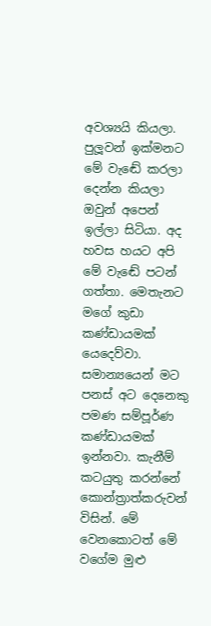අවශ්‍යයි කියලා. පුලූවන් ඉක්මනට මේ වැඬේ කරලා දෙන්න කියලා ඔවුන් අපෙන් ඉල්ලා සිටියා. අද හවස හයට අපි මේ වැඬේ පටන් ගත්තා. මෙතැනට මගේ කුඩා කණ්ඩායමක් යෙදෙව්වා. සමාන්‍යයෙන් මට පනස් අට දෙනෙකු පමණ සම්පූර්ණ කණ්ඩායමක් ඉන්නවා. කැනීම් කටයුතු කරන්නේ කොන්ත්‍රාත්කරුවන් විසින්. මේ වෙනකොටත් මේ වගේම මුළු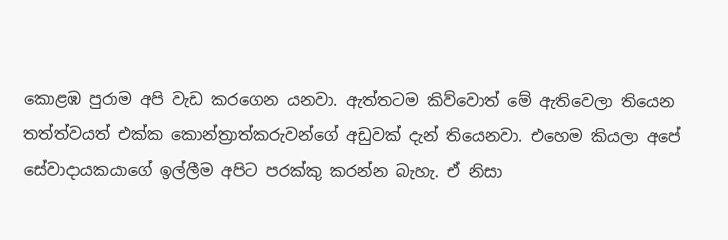කොළඹ පුරාම අපි වැඩ කරගෙන යනවා. ඇත්තටම කිව්වොත් මේ ඇතිවෙලා තියෙන තත්ත්වයත් එක්ක කොන්ත්‍රාත්කරුවන්ගේ අඩුවක් දැන් තියෙනවා. එහෙම කියලා අපේ සේවාදායකයාගේ ඉල්ලීම අපිට පරක්කු කරන්න බැහැ. ඒ නිසා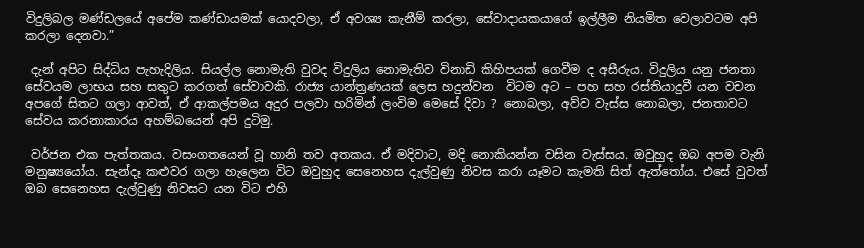විදුලිබල මණ්ඩලයේ අපේම කණ්ඩායමක් යොදවලා, ඒ අවශ්‍ය කැනීම් කරලා, සේවාදායකයාගේ ඉල්ලීම නියමිත වෙලාවටම අපි කරලා දෙනවා.”

 දැන් අපිට සිද්ධිය පැහැදිලිය. සියල්ල නොමැති වුවද විදුලිය නොමැතිව විනාඩි කිහිපයක් ගෙවීම ද අසීරුය. විදුලිය යනු ජනතා සේවයම ලාභය සහ සතුට කරගත් සේවාවකි. රාජ්‍ය යාන්ත්‍රණයක් ලෙස හදුන්වන  විටම අට – පහ සහ රස්තියාදුවී යන වචන අපගේ සිතට ගලා ආවත්, ඒ ආකල්පමය අදුර පලවා හරිමින් ලංවිම මෙසේ දිවා ? නොබලා, අව්ව වැස්ස නොබලා, ජනතාවට සේවය කරනාකාරය අහම්බයෙන් අපි දුටිමු.

 වර්ජන එක පැත්තකය. වසංගතයෙන් වූ හානි තව අතකය. ඒ මදිවාට, මදි නොකියන්න වසින වැස්සය. ඔවුහුද ඔබ අපම වැනි මනුෂ්‍යයෝය. සැන්දෑ කළුවර ගලා හැලෙන විට ඔවුහුද සෙනෙහස දැල්වුණු නිවස කරා යෑමට කැමති සිත් ඇත්තෝය. එසේ වුවත් ඔබ සෙනෙහස දැල්වුණු නිවසට යන විට එහි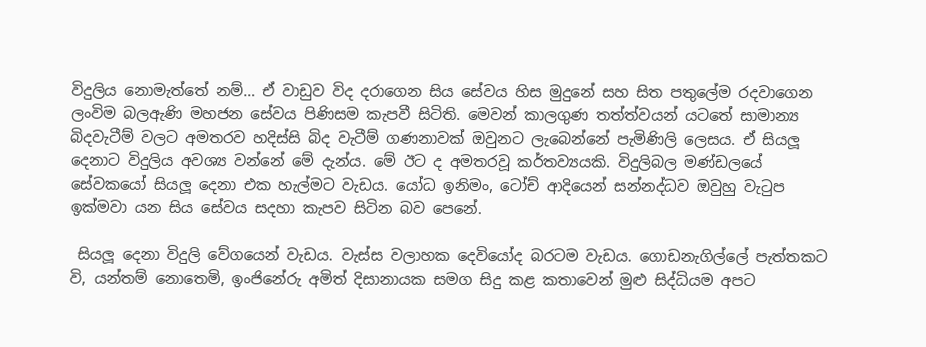විදුලිය නොමැත්තේ නම්… ඒ වාඩුව විද දරාගෙන සිය සේවය හිස මුදුනේ සහ සිත පතුලේම රදවාගෙන ලංවිම බලඇණි මහජන සේවය පිණිසම කැපවී සිටිති. මෙවන් කාලගුණ තත්ත්වයන් යටතේ සාමාන්‍ය බිදවැටීම් වලට අමතරව හදිස්සි බිද වැටීම් ගණනාවක් ඔවුනට ලැබෙන්නේ පැමිණිලි ලෙසය. ඒ සියලූ දෙනාට විදුලිය අවශ්‍ය වන්නේ මේ දැන්ය. මේ ඊට ද අමතරවූ කර්තව්‍යයකි. විදුලිබල මණ්ඩලයේ සේවකයෝ සියලූ දෙනා එක හැල්මට වැඩය. යෝධ ඉනිමං, ටෝච් ආදියෙන් සන්නද්ධව ඔවුහු වැටුප ඉක්මවා යන සිය සේවය සදහා කැපව සිටින බව පෙනේ.

 සියලූ දෙනා විදුලි වේගයෙන් වැඩය. වැස්ස වලාහක දෙවියෝද බරටම වැඩය. ගොඩනැගිල්ලේ පැත්තකට වි, යන්තම් නොතෙමි, ඉංජිනේරු අමිත් දිසානායක සමග සිදු කළ කතාවෙන් මුළු සිද්ධියම අපට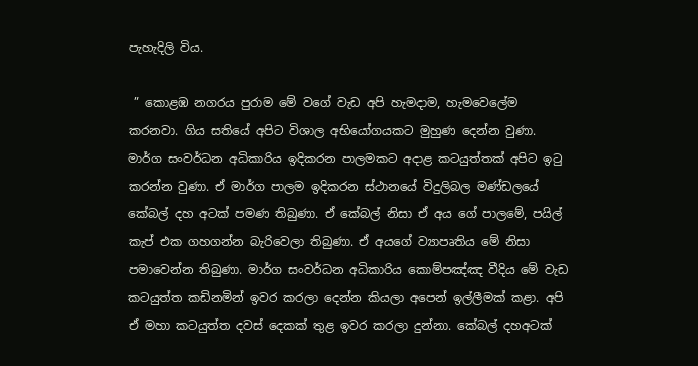පැහැදිලි විය.

 ” කොළඹ නගරය පුරාම මේ වගේ වැඩ අපි හැමදාම, හැමවෙලේම කරනවා. ගිය සතියේ අපිට විශාල අභියෝගයකට මුහුණ දෙන්න වුණා. මාර්ග සංවර්ධන අධිකාරිය ඉදිකරන පාලමකට අදාළ කටයුත්තක් අපිට ඉටු කරන්න වුණා. ඒ මාර්ග පාලම ඉදිකරන ස්ථානයේ විදුලිබල මණ්ඩලයේ කේබල් දහ අටක් පමණ තිබුණා. ඒ කේබල් නිසා ඒ අය ගේ පාලමේ, පයිල් කැප් එක ගහගන්න බැරිවෙලා තිබුණා. ඒ අයගේ ව්‍යාපෘතිය මේ නිසා පමාවෙන්න තිබුණා. මාර්ග සංවර්ධන අධිකාරිය කොම්පඤ්ඤ වීදිය මේ වැඩ කටයුත්ත කඩිනමින් ඉවර කරලා දෙන්න කියලා අපෙන් ඉල්ලීමක් කළා. අපි ඒ මහා කටයුත්ත දවස් දෙකක් තුළ ඉවර කරලා දුන්නා. කේබල් දහඅටක්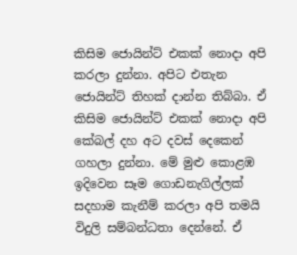කිසිම ජොයින්ට් එකක් නොදා අපි කරලා දුන්නා. අපිට එතැන ජොයින්ට් තිහක් දාන්න තිබ්බා. ඒ කිසිම ජොයින්ට් එකක් නොදා අපි කේබල් දහ අට දවස් දෙකෙන් ගහලා දුන්නා. මේ මුළු කොළඹ ඉදිවෙන සෑම ගොඩනැගිල්ලක් සදහාම කැනීම් කරලා අපි තමයි විදුලි සම්බන්ධතා දෙන්නේ. ඒ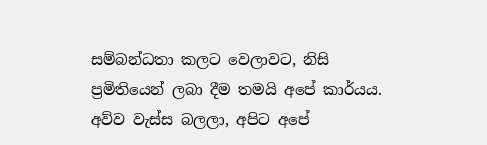සම්බන්ධතා කලට වෙලාවට, නිසි ප්‍රමිතියෙන් ලබා දීම තමයි අපේ කාර්යය. අව්ව වැස්ස බලලා, අපිට අපේ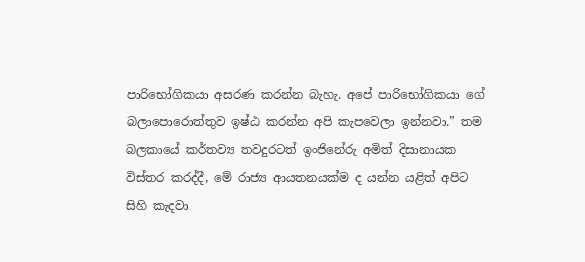පාරිභෝගිකයා අසරණ කරන්න බැහැ. අපේ පාරිභෝගිකයා ගේ බලාපොරොත්තුව ඉෂ්ඨ කරන්න අපි කැපවෙලා ඉන්නවා.” තම බලකායේ කර්තව්‍ය තවදුරටත් ඉංජිනේරු අමිත් දිසානායක විස්තර කරද්දී, මේ රාජ්‍ය ආයතනයක්ම ද යන්න යළිත් අපිට සිහි කැදවා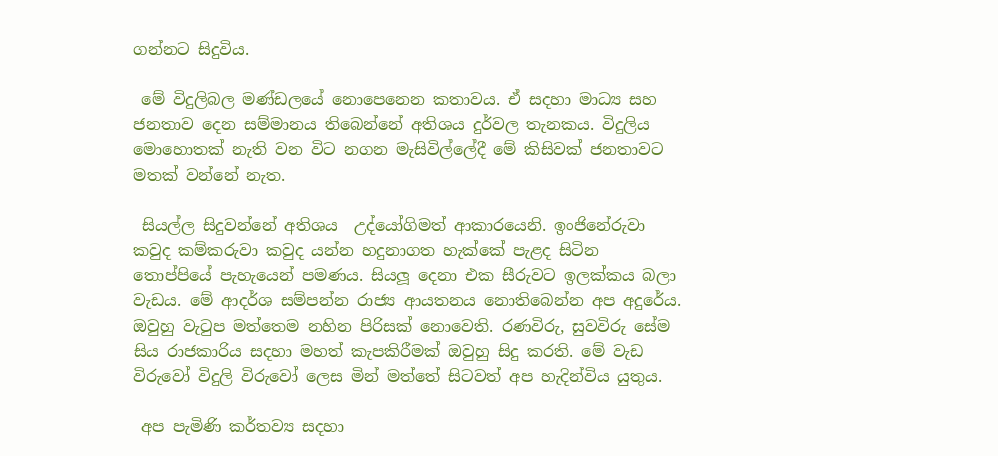ගන්නට සිදුවිය.

 මේ විදුලිබල මණ්ඩලයේ නොපෙනෙන කතාවය. ඒ සදහා මාධ්‍ය සහ ජනතාව දෙන සම්මානය තිබෙන්නේ අතිශය දුර්වල තැනකය. විදුලිය මොහොතක් නැති වන විට නගන මැසිවිල්ලේදී මේ කිසිවක් ජනතාවට මතක් වන්නේ නැත.

 සියල්ල සිදුවන්නේ අතිශය  උද්යෝගිමත් ආකාරයෙනි. ඉංජිනේරුවා කවුද කම්කරුවා කවුද යන්න හදුනාගත හැක්කේ පැළද සිටින තොප්පියේ පැහැයෙන් පමණය. සියලූ දෙනා එක සීරුවට ඉලක්කය බලා වැඩය. මේ ආදර්ශ සම්පන්න රාජ්‍ය ආයතනය නොතිබෙන්න අප අදුරේය. ඔවුහු වැටුප මත්තෙම නහින පිරිසක් නොවෙති. රණවිරු, සුවවිරු සේම සිය රාජකාරිය සදහා මහත් කැපකිරීමක් ඔවුහු සිදු කරති. මේ වැඩ විරුවෝ විදුලි විරුවෝ ලෙස මින් මත්තේ සිටවත් අප හැදින්විය යුතුය.

 අප පැමිණි කර්තව්‍ය සදහා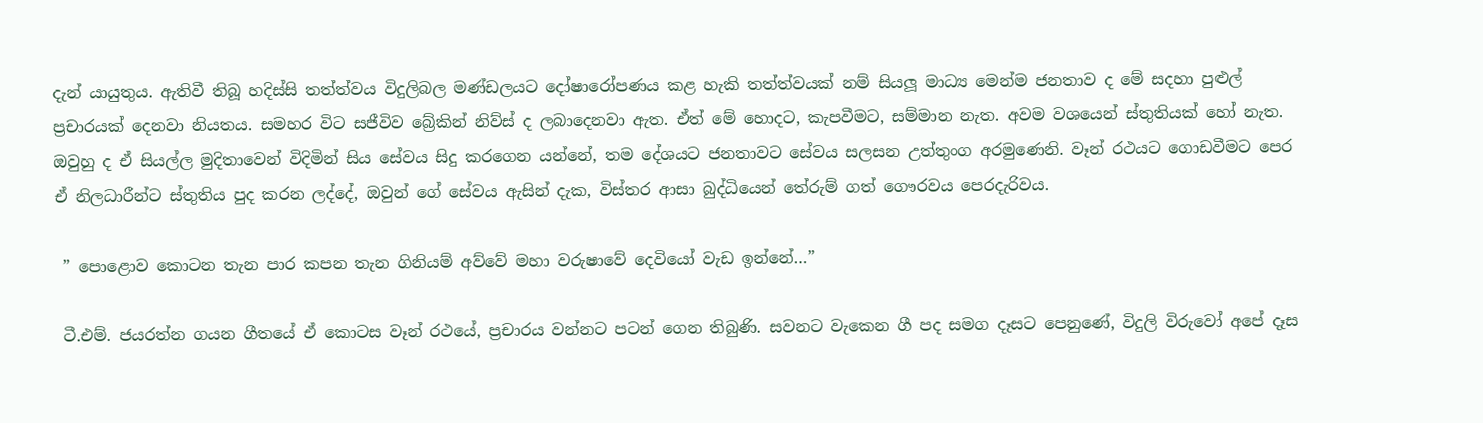දැන් යායුතුය. ඇතිවී තිබූ හදිස්සි තත්ත්වය විදුලිබල මණ්ඩලයට දෝෂාරෝපණය කළ හැකි තත්ත්වයක් නම් සියලූ මාධ්‍ය මෙන්ම ජනතාව ද මේ සදහා පුළුල් ප්‍රචාරයක් දෙනවා නියතය. සමහර විට සජීවිව බ්‍රේකින් නිව්ස් ද ලබාදෙනවා ඇත. ඒත් මේ හොදට, කැපවීමට, සම්මාන නැත. අවම වශයෙන් ස්තුතියක් හෝ නැත. ඔවුහු ද ඒ සියල්ල මුදිතාවෙන් විදිමින් සිය සේවය සිදු කරගෙන යන්නේ, තම දේශයට ජනතාවට සේවය සලසන උත්තුංග අරමුණෙනි. වෑන් රථයට ගොඩවීමට පෙර ඒ නිලධාරීන්ට ස්තුතිය පුද කරන ලද්දේ, ඔවුන් ගේ සේවය ඇසින් දැක, විස්තර ආසා බුද්ධියෙන් තේරුම් ගත් ගෞරවය පෙරදැරිවය.

 ” පොළොව කොටන තැන පාර කපන තැන ගිනියම් අව්වේ මහා වරුෂාවේ දෙවියෝ වැඩ ඉන්නේ…”

 ටී.එම්. ජයරත්න ගයන ගීතයේ ඒ කොටස වෑන් රථයේ, ප්‍රචාරය වන්නට පටන් ගෙන තිබුණි. සවනට වැකෙන ගී පද සමග දෑසට පෙනුණේ, විදුලි විරුවෝ අපේ දෑස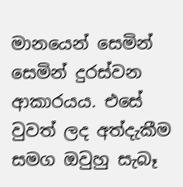මානයෙන් සෙමින් සෙමින් දුරස්වන ආකාරයය. එසේ වුවත් ලද අත්දැකීම සමග ඔවුහු සැබෑ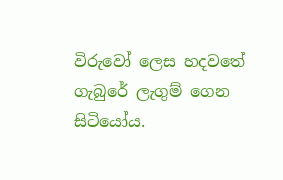විරුවෝ ලෙස හදවතේ ගැබුරේ ලැගුම් ගෙන සිටියෝය.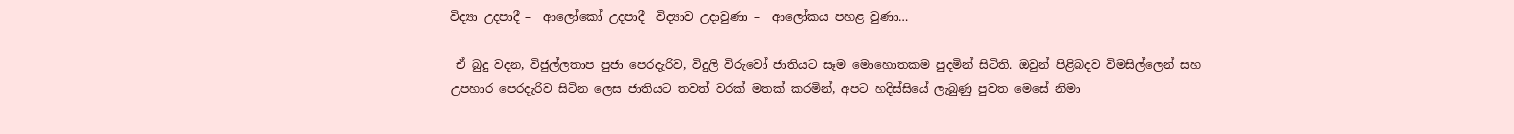විද්‍යා උදපාදී –  ආලෝකෝ උදපාදී  විද්‍යාව උදාවුණා –  ආලෝකය පහළ වුණා…

 ඒ බුදු වදන, විජුල්ලතාප පුජා පෙරදැරිව, විදුලි විරුවෝ ජාතියට සෑම මොහොතකම පුදමින් සිටිති. ඔවුන් පිළිබදව විමසිල්ලෙන් සහ උපහාර පෙරදැරිව සිටින ලෙස ජාතියට තවත් වරක් මතක් කරමින්, අපට හදිස්සියේ ලැබුණු පුවත මෙසේ නිමා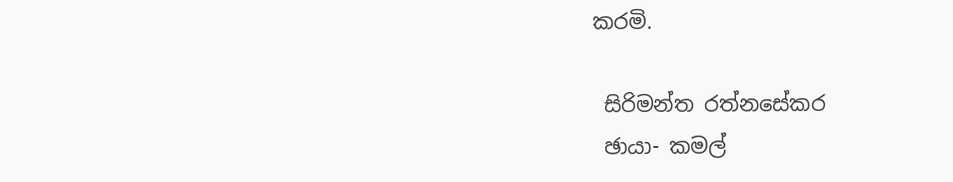කරමි.

 සිරිමන්ත රත්නසේකර
 ඡායා- කමල්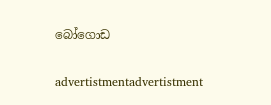බෝගොඩ

advertistmentadvertistment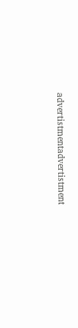advertistmentadvertistment